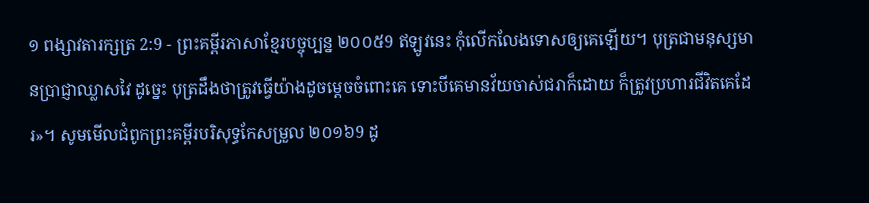១ ពង្សាវតារក្សត្រ 2:9 - ព្រះគម្ពីរភាសាខ្មែរបច្ចុប្បន្ន ២០០៥9 ឥឡូវនេះ កុំលើកលែងទោសឲ្យគេឡើយ។ បុត្រជាមនុស្សមានប្រាជ្ញាឈ្លាសវៃ ដូច្នេះ បុត្រដឹងថាត្រូវធ្វើយ៉ាងដូចម្ដេចចំពោះគេ ទោះបីគេមានវ័យចាស់ជរាក៏ដោយ ក៏ត្រូវប្រហារជីវិតគេដែរ»។ សូមមើលជំពូកព្រះគម្ពីរបរិសុទ្ធកែសម្រួល ២០១៦9 ដូ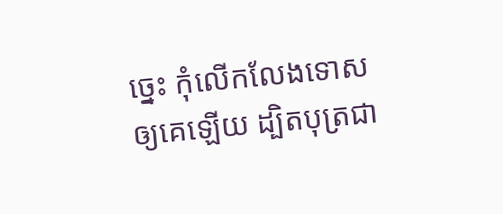ច្នេះ កុំលើកលែងទោសឲ្យគេឡើយ ដ្បិតបុត្រជា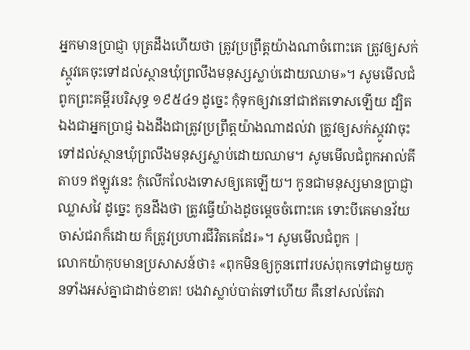អ្នកមានប្រាជ្ញា បុត្រដឹងហើយថា ត្រូវប្រព្រឹត្តយ៉ាងណាចំពោះគេ ត្រូវឲ្យសក់ស្កូវគេចុះទៅដល់ស្ថានឃុំព្រលឹងមនុស្សស្លាប់ដោយឈាម»។ សូមមើលជំពូកព្រះគម្ពីរបរិសុទ្ធ ១៩៥៤9 ដូច្នេះ កុំទុកឲ្យវានៅជាឥតទោសឡើយ ដ្បិតឯងជាអ្នកប្រាជ្ញ ឯងដឹងជាត្រូវប្រព្រឹត្តយ៉ាងណាដល់វា ត្រូវឲ្យសក់ស្កូវវាចុះទៅដល់ស្ថានឃុំព្រលឹងមនុស្សស្លាប់ដោយឈាម។ សូមមើលជំពូកអាល់គីតាប9 ឥឡូវនេះ កុំលើកលែងទោសឲ្យគេឡើយ។ កូនជាមនុស្សមានប្រាជ្ញាឈ្លាសវៃ ដូច្នេះ កូនដឹងថា ត្រូវធ្វើយ៉ាងដូចម្តេចចំពោះគេ ទោះបីគេមានវ័យចាស់ជរាក៏ដោយ ក៏ត្រូវប្រហារជីវិតគេដែរ»។ សូមមើលជំពូក |
លោកយ៉ាកុបមានប្រសាសន៍ថា៖ «ពុកមិនឲ្យកូនពៅរបស់ពុកទៅជាមួយកូនទាំងអស់គ្នាជាដាច់ខាត! បងវាស្លាប់បាត់ទៅហើយ គឺនៅសល់តែវា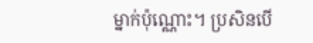ម្នាក់ប៉ុណ្ណោះ។ ប្រសិនបើ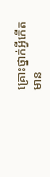គ្រោះថ្នាក់អ្វីកើតមាន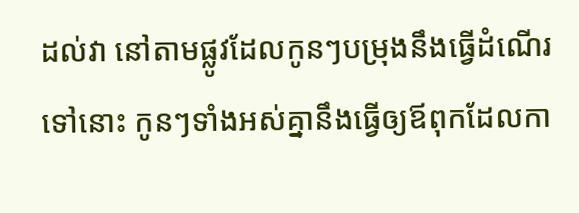ដល់វា នៅតាមផ្លូវដែលកូនៗបម្រុងនឹងធ្វើដំណើរទៅនោះ កូនៗទាំងអស់គ្នានឹងធ្វើឲ្យឪពុកដែលកា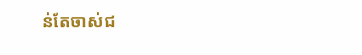ន់តែចាស់ជ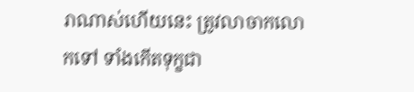រាណាស់ហើយនេះ ត្រូវលាចាកលោកទៅ ទាំងកើតទុក្ខជា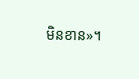មិនខាន»។